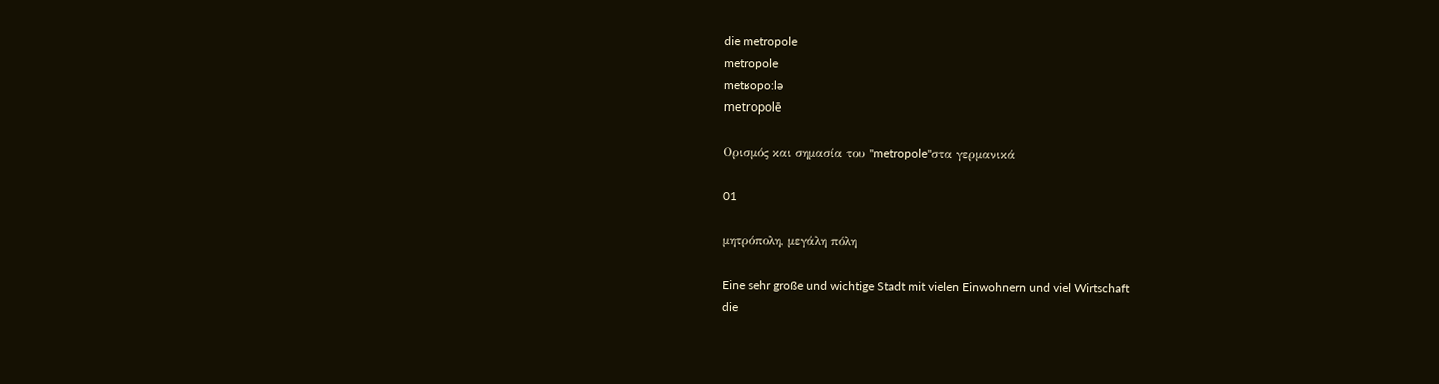die metropole
metropole
metʁopo:lə
metropolē

Ορισμός και σημασία του "metropole"στα γερμανικά

01

μητρόπολη, μεγάλη πόλη

Eine sehr große und wichtige Stadt mit vielen Einwohnern und viel Wirtschaft
die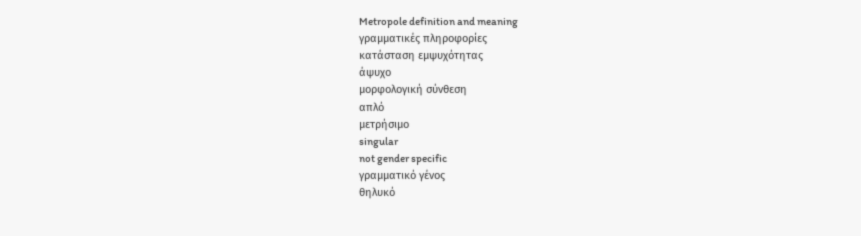Metropole definition and meaning
γραμματικές πληροφορίες
κατάσταση εμψυχότητας
άψυχο
μορφολογική σύνθεση
απλό
μετρήσιμο
singular
not gender specific
γραμματικό γένος
θηλυκό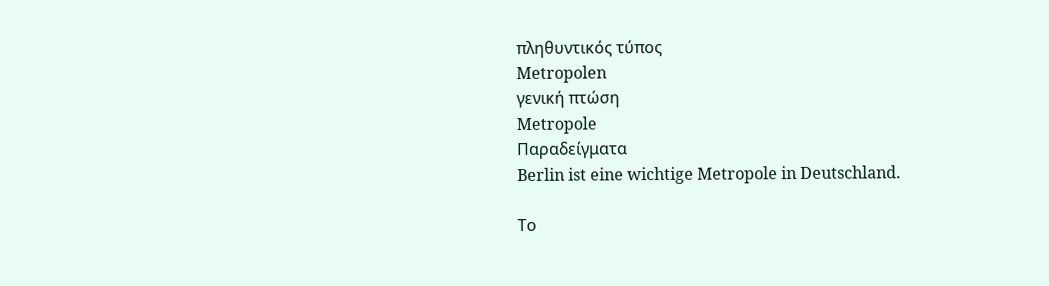πληθυντικός τύπος
Metropolen
γενική πτώση
Metropole
Παραδείγματα
Berlin ist eine wichtige Metropole in Deutschland.

Το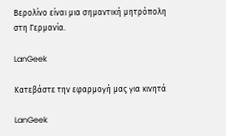Βερολίνο είναι μια σημαντική μητρόπολη στη Γερμανία.

LanGeek

Κατεβάστε την εφαρμογή μας για κινητά

LanGeek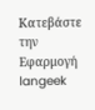Κατεβάστε την Εφαρμογή
langeek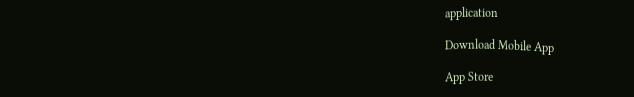application

Download Mobile App

App Store